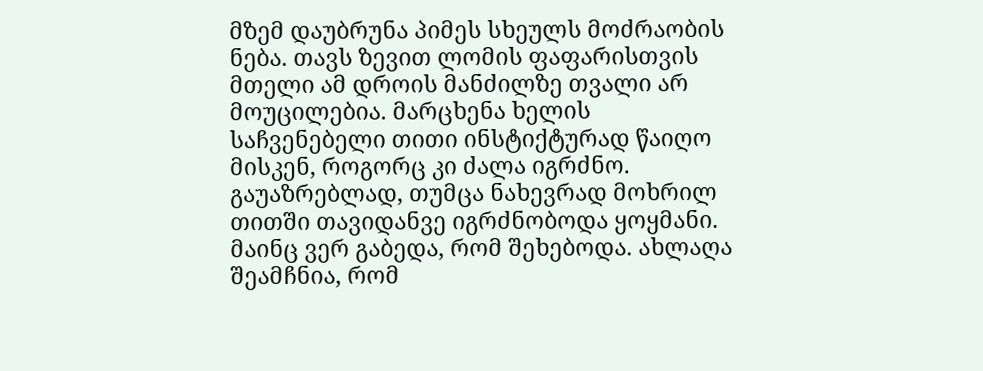მზემ დაუბრუნა პიმეს სხეულს მოძრაობის ნება. თავს ზევით ლომის ფაფარისთვის მთელი ამ დროის მანძილზე თვალი არ მოუცილებია. მარცხენა ხელის საჩვენებელი თითი ინსტიქტურად წაიღო მისკენ, როგორც კი ძალა იგრძნო. გაუაზრებლად, თუმცა ნახევრად მოხრილ თითში თავიდანვე იგრძნობოდა ყოყმანი. მაინც ვერ გაბედა, რომ შეხებოდა. ახლაღა შეამჩნია, რომ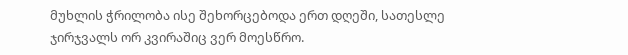მუხლის ჭრილობა ისე შეხორცებოდა ერთ დღეში, სათესლე ჯირჯვალს ორ კვირაშიც ვერ მოესწრო.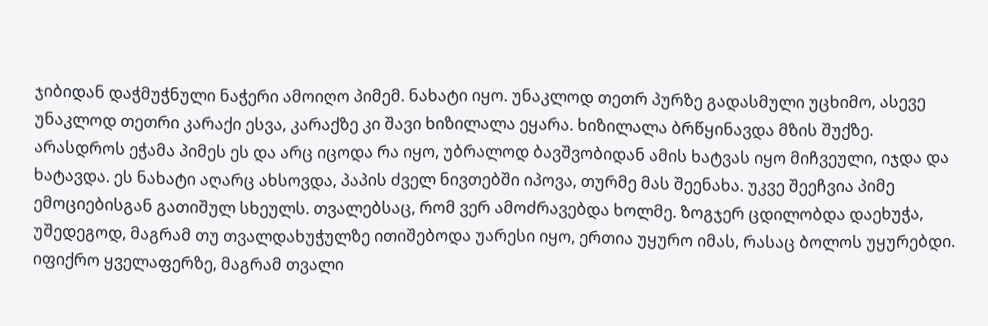ჯიბიდან დაჭმუჭნული ნაჭერი ამოიღო პიმემ. ნახატი იყო. უნაკლოდ თეთრ პურზე გადასმული უცხიმო, ასევე უნაკლოდ თეთრი კარაქი ესვა, კარაქზე კი შავი ხიზილალა ეყარა. ხიზილალა ბრწყინავდა მზის შუქზე. არასდროს ეჭამა პიმეს ეს და არც იცოდა რა იყო, უბრალოდ ბავშვობიდან ამის ხატვას იყო მიჩვეული, იჯდა და ხატავდა. ეს ნახატი აღარც ახსოვდა, პაპის ძველ ნივთებში იპოვა, თურმე მას შეენახა. უკვე შეეჩვია პიმე ემოციებისგან გათიშულ სხეულს. თვალებსაც, რომ ვერ ამოძრავებდა ხოლმე. ზოგჯერ ცდილობდა დაეხუჭა, უშედეგოდ, მაგრამ თუ თვალდახუჭულზე ითიშებოდა უარესი იყო, ერთია უყურო იმას, რასაც ბოლოს უყურებდი. იფიქრო ყველაფერზე, მაგრამ თვალი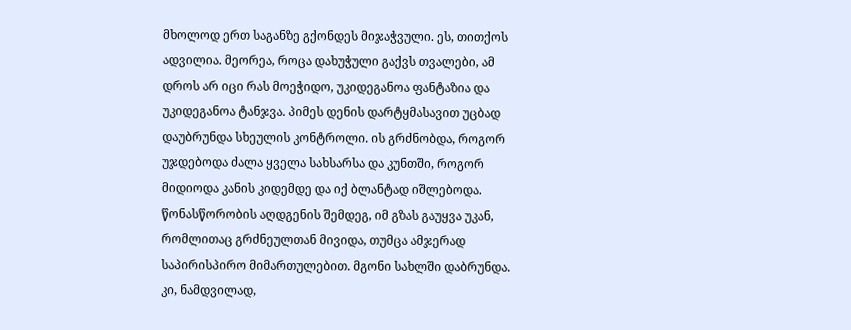მხოლოდ ერთ საგანზე გქონდეს მიჯაჭვული. ეს, თითქოს ადვილია. მეორეა, როცა დახუჭული გაქვს თვალები, ამ დროს არ იცი რას მოეჭიდო, უკიდეგანოა ფანტაზია და უკიდეგანოა ტანჯვა. პიმეს დენის დარტყმასავით უცბად დაუბრუნდა სხეულის კონტროლი. ის გრძნობდა, როგორ უჯდებოდა ძალა ყველა სახსარსა და კუნთში, როგორ მიდიოდა კანის კიდემდე და იქ ბლანტად იშლებოდა. წონასწორობის აღდგენის შემდეგ, იმ გზას გაუყვა უკან, რომლითაც გრძნეულთან მივიდა, თუმცა ამჯერად საპირისპირო მიმართულებით. მგონი სახლში დაბრუნდა. კი, ნამდვილად,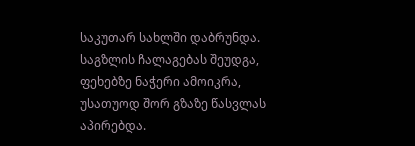საკუთარ სახლში დაბრუნდა. საგზლის ჩალაგებას შეუდგა, ფეხებზე ნაჭერი ამოიკრა, უსათუოდ შორ გზაზე წასვლას აპირებდა.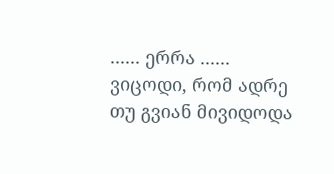...... ერრა ...... ვიცოდი, რომ ადრე თუ გვიან მივიდოდა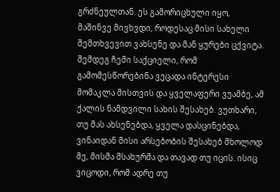გრძნეულთან. ეს გამორიცხული იყო, მაშინვე მივხვდი, როდესაც მისი სახელი შემთხვევით ვახსენე და მან ყურები ცქვიტა. შემდეგ ჩემი საქციელი, რომ გამომესწორებინა ვეცადა ინტერესი მომაკლა მისთვის და ყველაფერი ვუამბე, ამ ქალის ნამდვილი სახის შესახებ. ვუთხარი, თუ მას ახსენებდა, ყველა დასცინებდა, ვინაიდან მისი არსებობის შესახებ მხოლოდ მე, მისმა მსახურმა და თავად თუ იცის. ისიც ვიცოდი, რომ ადრე თუ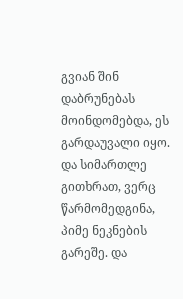გვიან შინ დაბრუნებას მოინდომებდა, ეს გარდაუვალი იყო. და სიმართლე გითხრათ, ვერც წარმომედგინა, პიმე ნეკნების გარეშე. და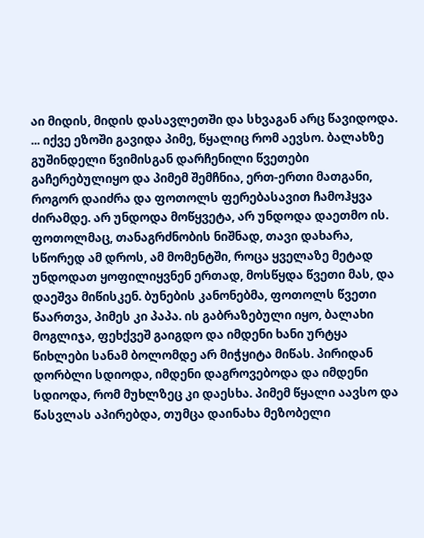აი მიდის, მიდის დასავლეთში და სხვაგან არც წავიდოდა. ... იქვე ეზოში გავიდა პიმე, წყალიც რომ აევსო. ბალახზე გუშინდელი წვიმისგან დარჩენილი წვეთები გაჩერებულიყო და პიმემ შემჩნია, ერთ-ერთი მათგანი, როგორ დაიძრა და ფოთოლს ფერებასავით ჩამოჰყვა ძირამდე. არ უნდოდა მოწყვეტა, არ უნდოდა დაეთმო ის. ფოთოლმაც, თანაგრძნობის ნიშნად, თავი დახარა, სწორედ ამ დროს, ამ მომენტში, როცა ყველაზე მეტად უნდოდათ ყოფილიყვნენ ერთად, მოსწყდა წვეთი მას, და დაეშვა მიწისკენ. ბუნების კანონებმა, ფოთოლს წვეთი წაართვა, პიმეს კი პაპა. ის გაბრაზებული იყო, ბალახი მოგლიჯა, ფეხქვეშ გაიგდო და იმდენი ხანი ურტყა წიხლები სანამ ბოლომდე არ მიჭყიტა მიწას. პირიდან დორბლი სდიოდა, იმდენი დაგროვებოდა და იმდენი სდიოდა, რომ მუხლზეც კი დაესხა. პიმემ წყალი აავსო და წასვლას აპირებდა, თუმცა დაინახა მეზობელი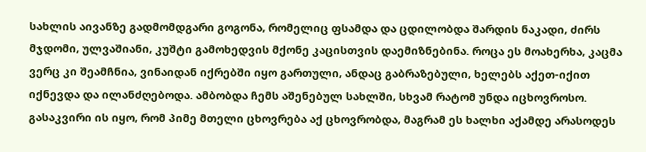სახლის აივანზე გადმომდგარი გოგონა, რომელიც ფსამდა და ცდილობდა შარდის ნაკადი, ძირს მჯდომი, ულვაშიანი, კუშტი გამოხედვის მქონე კაცისთვის დაემიზნებინა. როცა ეს მოახერხა, კაცმა ვერც კი შეამჩნია, ვინაიდან იქრებში იყო გართული, ანდაც გაბრაზებული, ხელებს აქეთ-იქით იქნევდა და ილანძღებოდა. ამბობდა ჩემს აშენებულ სახლში, სხვამ რატომ უნდა იცხოვროსო. გასაკვირი ის იყო, რომ პიმე მთელი ცხოვრება აქ ცხოვრობდა, მაგრამ ეს ხალხი აქამდე არასოდეს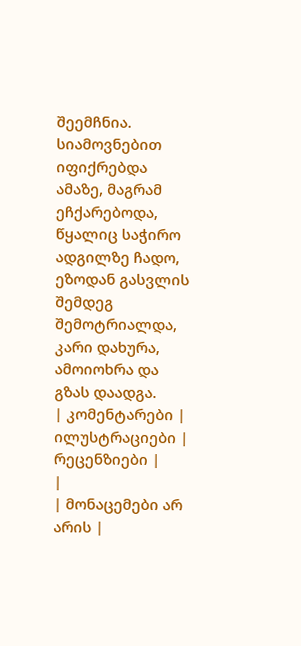შეემჩნია. სიამოვნებით იფიქრებდა ამაზე, მაგრამ ეჩქარებოდა, წყალიც საჭირო ადგილზე ჩადო, ეზოდან გასვლის შემდეგ შემოტრიალდა, კარი დახურა, ამოიოხრა და გზას დაადგა.
| კომენტარები |
ილუსტრაციები |
რეცენზიები |
|
| მონაცემები არ არის |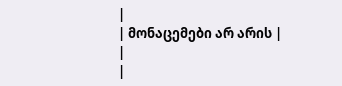|
| მონაცემები არ არის |
|
|